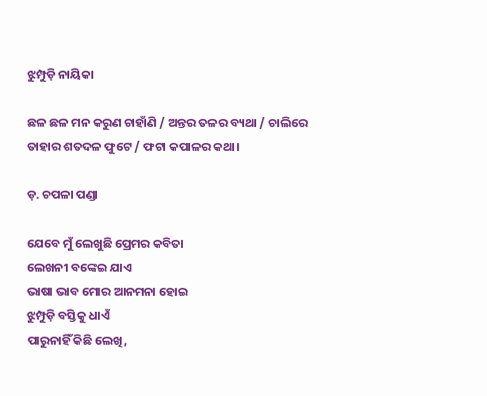ଝୁମ୍ପୁଡ଼ି ନାୟିକା

ଛଳ ଛଳ ମନ କରୁଣ ଚାହାଁଣି / ଅନ୍ତର ତଳର ବ୍ୟଥା / ଚାଲିରେ ତାହାର ଶତଦଳ ଫୁଟେ / ଫଟା କପାଳର କଥା।

ଡ଼. ଚପଳା ପଣ୍ଡା

ଯେବେ ମୁଁ ଲେଖୁଛି ପ୍ରେମର କବିତା
ଲେଖନୀ ବଙ୍କେଇ ଯାଏ
ଭାଷା ଭାବ ମୋର ଆନମନା ହୋଇ
ଝୁମ୍ପୁଡ଼ି ବସ୍ତିକୁ ଧାଏଁ
ପାରୁନାହିଁ କିଛି ଲେଖି,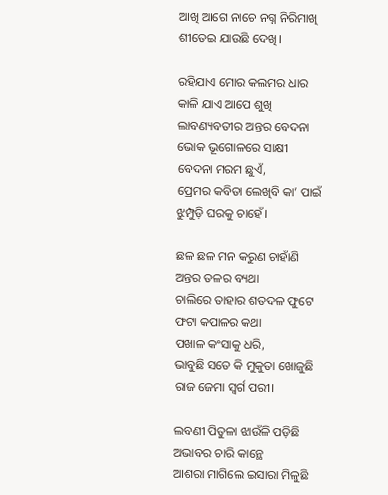ଆଖି ଆଗେ ନାଚେ ନଗ୍ନ ନିରିମାଖି
ଶୀତେଇ ଯାଉଛି ଦେଖି।

ରହିଯାଏ ମୋର କଲମର ଧାର
କାଳି ଯାଏ ଆପେ ଶୁଖି
ଲାବଣ୍ୟବତୀର ଅନ୍ତର ବେଦନା
ଭୋକ ଭୂଗୋଳରେ ସାକ୍ଷୀ
ବେଦନା ମରମ ଛୁଏଁ,
ପ୍ରେମର କବିତା ଲେଖିବି କା’ ପାଇଁ
ଝୁମ୍ପୁଡ଼ି ଘରକୁ ଚାହେଁ।

ଛଳ ଛଳ ମନ କରୁଣ ଚାହାଁଣି
ଅନ୍ତର ତଳର ବ୍ୟଥା
ଚାଲିରେ ତାହାର ଶତଦଳ ଫୁଟେ
ଫଟା କପାଳର କଥା
ପଖାଳ କଂସାକୁ ଧରି,
ଭାବୁଛି ସତେ କି ମୁକୁତା ଖୋଜୁଛି
ରାଜ ଜେମା ସ୍ବର୍ଗ ପରୀ।

ଲବଣୀ ପିତୁଳା ଝାଉଁଳି ପଡ଼ିଛି
ଅଭାବର ଚାରି କାନ୍ଥେ
ଆଶରା ମାଗିଲେ ଇସାରା ମିଳୁଛି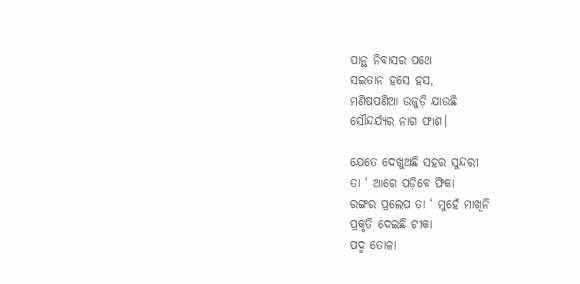ପାନ୍ଥ ନିବାସର ପଥେ
ସଇତାନ ହସେ ହସ,
ମଣିଷପଣିଆ ଉଜୁଡ଼ି ଯାଉଛି
ସୌନ୍ଦର୍ଯ୍ୟର ନାଗ ଫାଶ।

ଯେତେ ଦେଖୁଅଛି ସହର ସୁନ୍ଦରୀ
ତା ‘ ଆଗେ ପଡ଼ିବେ ଫିକା
ରଙ୍ଗର ପ୍ରଲେପ ତା ‘ ମୁହେଁ ମାଖିନି
ପ୍ରକୃତି ଦେଇଛି ଟୀକା
ପଦ୍ମ ତୋଳା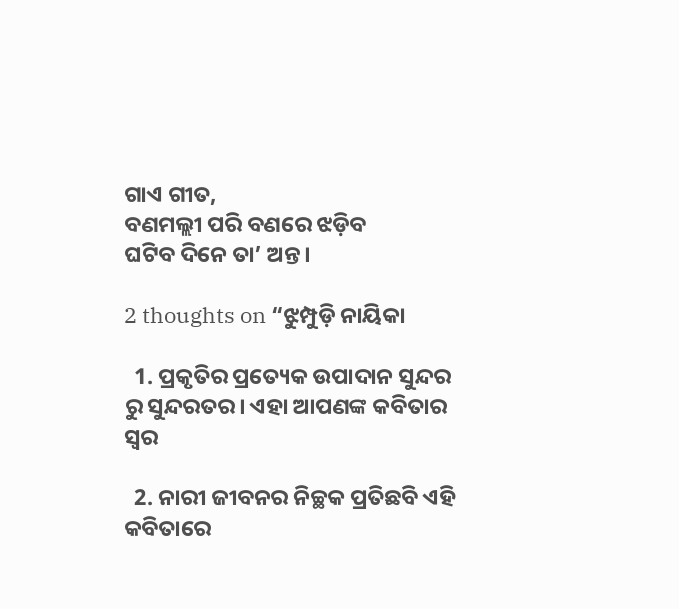ଗାଏ ଗୀତ,
ବଣମଲ୍ଲୀ ପରି ବଣରେ ଝଡ଼ିବ
ଘଟିବ ଦିନେ ତା’ ଅନ୍ତ।

2 thoughts on “ଝୁମ୍ପୁଡ଼ି ନାୟିକା

  1. ପ୍ରକୃତିର ପ୍ରତ୍ୟେକ ଉପାଦାନ ସୁନ୍ଦର ରୁ ସୁନ୍ଦରତର। ଏହା ଆପଣଙ୍କ କବିତାର ସ୍ୱର

  2. ନାରୀ ଜୀବନର ନିଚ୍ଛକ ପ୍ରତିଛବି ଏହି କବିତାରେ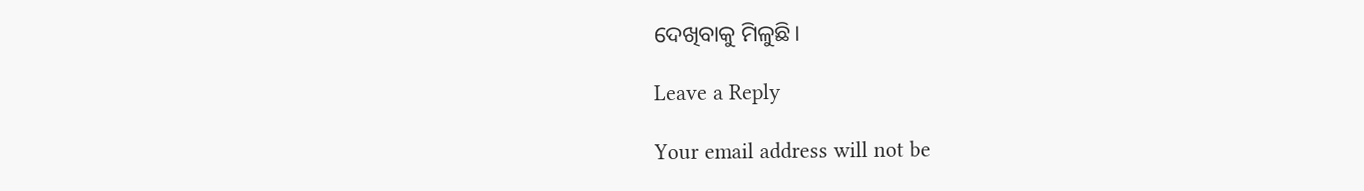ଦେଖିବାକୁ ମିଳୁଛି।

Leave a Reply

Your email address will not be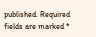published. Required fields are marked *